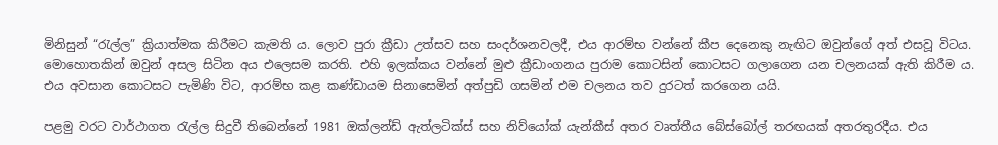මිනිසුන් “රැල්ල” ක්‍රියාත්මක කිරීමට කැමති ය. ලොව පුරා ක්‍රීඩා උත්සව සහ සංදර්ශනවලදී, එය ආරම්භ වන්නේ කීප දෙනෙකු නැඟිට ඔවුන්ගේ අත් එසවූ විටය. මොහොතකින් ඔවුන් අසල සිටින අය එලෙසම කරති. එහි ඉලක්කය වන්නේ මුළු ක්‍රීඩාංගනය පුරාම කොටසින් කොටසට ගලාගෙන යන චලනයක් ඇති කිරීම ය. එය අවසාන කොටසට පැමිණි විට, ආරම්භ කළ කණ්ඩායම සිනාසෙමින් අත්පුඩි ගසමින් එම චලනය තව දුරටත් කරගෙන යයි.

පළමු වරට වාර්ථාගත රැල්ල සිදුවී තිබෙන්නේ 1981 ඔක්ලන්ඩ් ඇත්ලටික්ස් සහ නිව්යෝක් යැන්කීස් අතර වෘත්තීය බේස්බෝල් තරඟයක් අතරතුරදීය. එය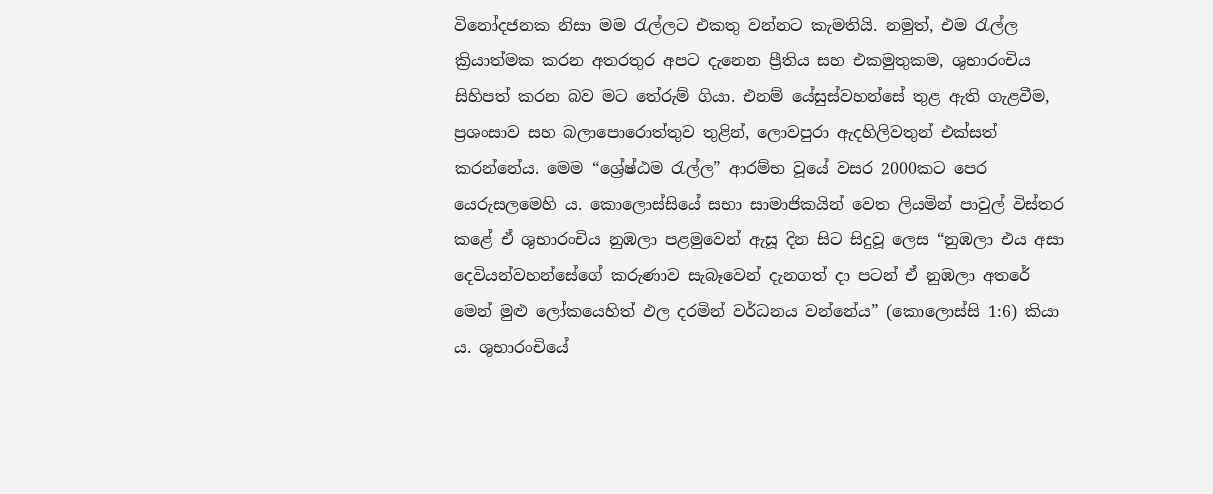විනෝදජනක නිසා මම රැල්ලට එකතු වන්නට කැමතියි. නමුත්, එම රැල්ල ක්‍රියාත්මක කරන අතරතුර අපට දැනෙන ප්‍රීතිය සහ එකමුතුකම, ශුභාරංචිය සිහිපත් කරන බව මට තේරුම් ගියා. එනම් යේසුස්වහන්සේ තුළ ඇති ගැළවීම, ප්‍රශංසාව සහ බලාපොරොත්තුව තුළින්, ලොවපුරා ඇදහිලිවතුන් එක්සත් කරන්නේය. මෙම “ශ්‍රේෂ්ඨම රැල්ල” ආරම්භ වූයේ වසර 2000කට පෙර යෙරුසලමෙහි ය. කොලොස්සියේ සභා සාමාජිකයින් වෙත ලියමින් පාවුල් විස්තර කළේ ඒ ශුභාරංචිය නුඹලා පළමුවෙන් ඇසූ දින සිට සිදුවූ ලෙස “නුඹලා එය අසා දෙවියන්වහන්සේගේ කරුණාව සැබෑවෙන් දැනගත් දා පටන් ඒ නුඹලා අතරේ මෙන් මුළු ලෝකයෙහිත් ඵල දරමින් වර්ධනය වන්නේය” (කොලොස්සි 1:6) කියා ය. ශුභාරංචියේ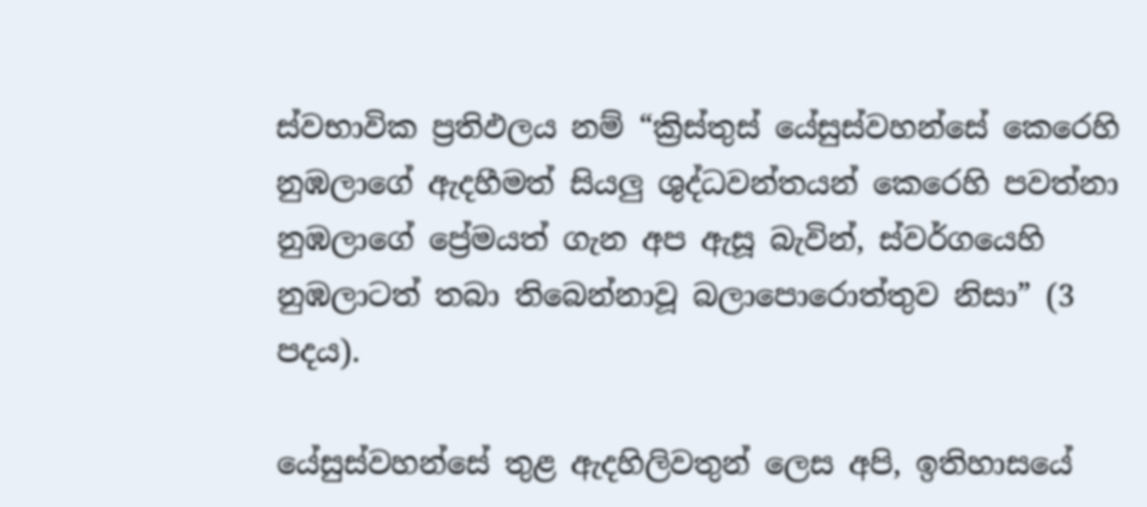ස්වභාවික ප්‍රතිඵලය නම් “ක්‍රිස්තුස් යේසුස්වහන්සේ කෙරෙහි නුඹලාගේ ඇදහීමත් සියලු ශුද්ධවන්තයන් කෙරෙහි පවත්නා නුඹලාගේ ප්‍රේමයත් ගැන අප ඇසූ බැවින්, ස්වර්ගයෙහි නුඹලාටත් තබා තිබෙන්නාවූ බලාපොරොත්තුව නිසා” (3 පදය).

යේසුස්වහන්සේ තුළ ඇදහිලිවතුන් ලෙස අපි, ඉතිහාසයේ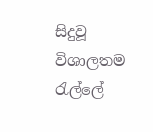සිදුවූ විශාලතම රැල්ලේ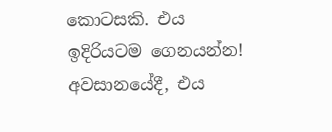කොටසකි. එය ඉදිරියටම ගෙනයන්න! අවසානයේදී, එය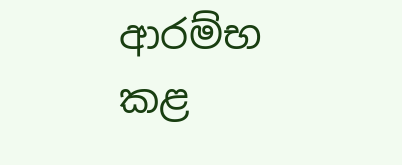ආරම්භ කළ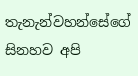තැනැන්වහන්සේගේ සිනහව අපි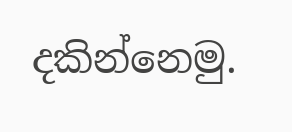දකින්නෙමු.